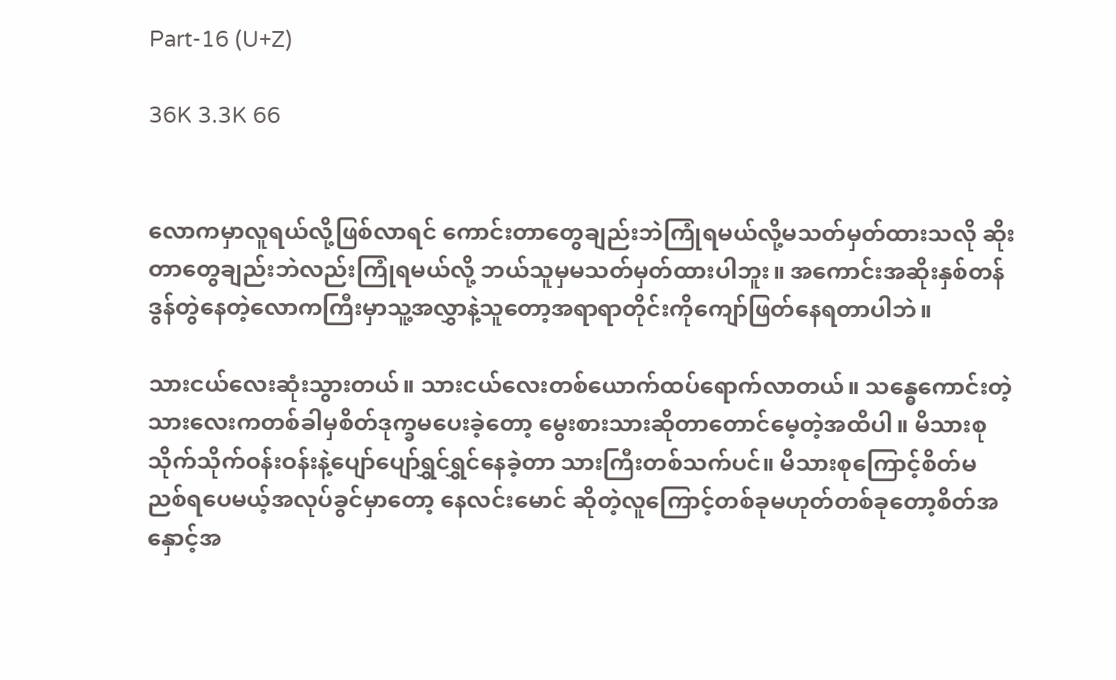Part-16 (U+Z)

36K 3.3K 66


လောကမှာလူရယ်လို့ဖြစ်လာရင် ကောင်းတာတွေချည်းဘဲကြုံရမယ်လို့မသတ်မှတ်ထားသလို ဆိုးတာတွေချည်းဘဲလည်းကြုံရမယ်လို့ ဘယ်သူမှမသတ်မှတ်ထားပါဘူး။ အကောင်းအဆိုးနှစ်တန်ဒွန်တွဲနေတဲ့လောကကြီးမှာသူ့အလွှာနဲ့သူတော့အရာရာတိုင်းကိုကျော်ဖြတ်နေရတာပါဘဲ။

သားငယ်လေးဆုံးသွားတယ်။ သားငယ်လေးတစ်ယောက်ထပ်ရောက်လာတယ်။ သန္ဓေကောင်းတဲ့သားလေးကတစ်ခါမှစိတ်ဒုက္ခမပေးခဲ့တော့ မွေးစားသားဆိုတာတောင်မေ့တဲ့အထိပါ။ မိသားစုသိုက်သိုက်ဝန်းဝန်းနဲ့ပျော်ပျော်ရွှင်ရွှင်နေခဲ့တာ သားကြီးတစ်သက်ပင်။ မိသားစုကြောင့်စိတ်မညစ်ရပေမယ့်အလုပ်ခွင်မှာတော့ နေလင်းမောင် ဆိုတဲ့လူကြောင့်တစ်ခုမဟုတ်တစ်ခုတော့စိတ်အနှောင့်အ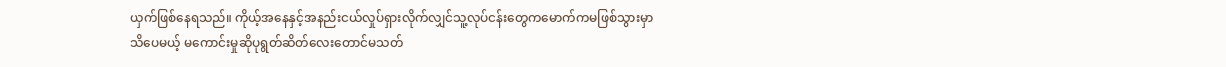ယှက်ဖြစ်နေရသည်။ ကိုယ့်အနေနှင့်အနည်းငယ်လှုပ်ရှားလိုက်လျှင်သူ့လုပ်ငန်းတွေကမောက်ကမဖြစ်သွားမှာသိပေမယ့် မကောင်းမှုဆိုပုရွတ်ဆိတ်လေးတောင်မသတ်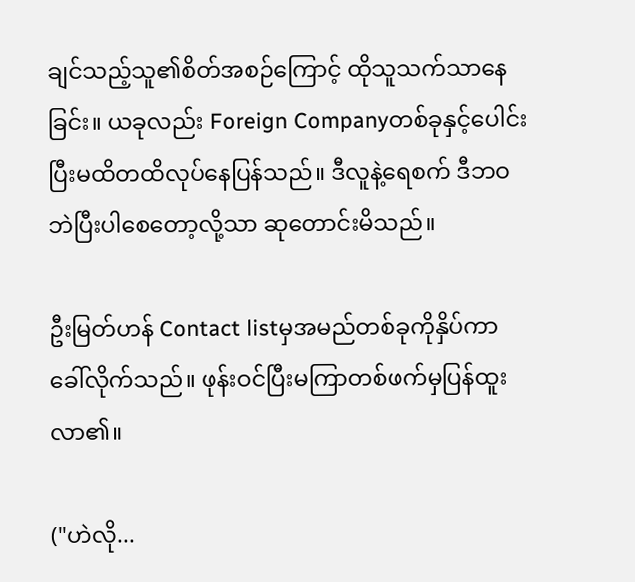ချင်သည့်သူ၏စိတ်အစဉ်ကြောင့် ထိုသူသက်သာနေခြင်း။ ယခုလည်း Foreign Companyတစ်ခုနှင့်ပေါင်းပြီးမထိတထိလုပ်နေပြန်သည်။ ဒီလူနဲ့ရေစက် ဒီဘဝဘဲပြီးပါစေတော့လို့သာ ဆုတောင်းမိသည်။

ဦးမြတ်ဟန် Contact listမှအမည်တစ်ခုကိုနှိပ်ကာခေါ်လိုက်သည်။ ဖုန်းဝင်ပြီးမကြာတစ်ဖက်မှပြန်ထူးလာ၏။

("ဟဲလို...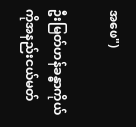အဖေ")

ဦးမြတ်ဟန်ခန္ဓာကိုယ်ကိုအနည်းငယ်မတ်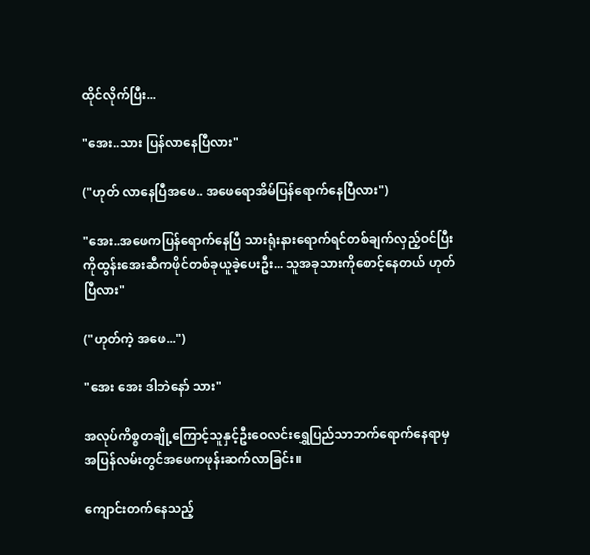ထိုင်လိုက်ပြီး...

"အေး..သား ပြန်လာနေပြီလား"

("ဟုတ် လာနေပြီအဖေ.. အဖေရောအိမ်ပြန်ရောက်နေပြီလား")

"အေး..အဖေကပြန်ရောက်နေပြီ သားရုံးနားရောက်ရင်တစ်ချက်လှည့်ဝင်ပြီးကိုထွန်းအေးဆီကဖိုင်တစ်ခုယူခဲ့ပေးဦး... သူအခုသားကိုစောင့်နေတယ် ဟုတ်ပြီလား"

("ဟုတ်ကဲ့ အဖေ...")

"အေး အေး ဒါဘဲနော် သား"

အလုပ်ကိစ္စတချို့ကြောင့်သူနှင့်ဦးဝေလင်းရွှေပြည်သာဘက်ရောက်နေရာမှ အပြန်လမ်းတွင်အဖေကဖုန်းဆက်လာခြင်း။

ကျောင်းတက်နေသည့်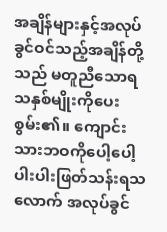အချိန်များနှင့်အလုပ်ခွင်ဝင်သည့်အချိန်တို့သည် မတူညီသောရသနှစ်မျိုးကိုပေးစွမ်း၏။ ကျောင်းသားဘဝကိုပေါ့ပေါ့ပါးပါးဖြတ်သန်းရသလောက် အလုပ်ခွင်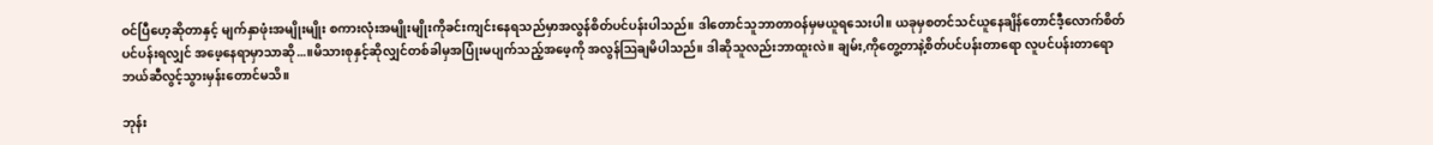ဝင်ပြီဟေ့ဆိုတာနှင့် မျက်နှာဖုံးအမျိုးမျိုး စကားလုံးအမျိုးမျိုးကိုခင်းကျင်းနေရသည်မှာအလွန်စိတ်ပင်ပန်းပါသည်။ ဒါတောင်သူဘာတာဝန်မှမယူရသေးပါ။ ယခုမှစတင်သင်ယူနေချိန်တောင်ဒီ့လောက်စိတ်ပင်ပန်းရလျှင် အဖေ့နေရာမှာသာဆို...။မိသားစုနှင့်ဆိုလျှင်တစ်ခါမှအပြုံးမပျက်သည့်အဖေ့ကို အလွန်ဩချမိပါသည်။ ဒါဆိုသူလည်းဘာထူးလဲ။ ချမ်း,ကိုတွေ့တာနဲ့စိတ်ပင်ပန်းတာရော လူပင်ပန်းတာရောဘယ်ဆီလွင့်သွားမှန်းတောင်မသိ။

ဘုန်း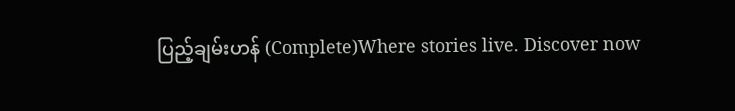ပြည့်ချမ်းဟန် (Complete)Where stories live. Discover now